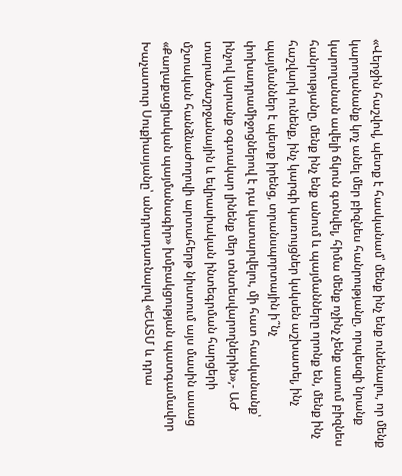«Վերջին հաշվով, պետք է հասկանամ՝ մենք ինչ ենք ունենալու, որ մենք կարողանանք կոչ անել մեր բիզնես հանրությանը, որպեսզի նրանք կարողանան ավելի ճկուն գտնվել, հիմա մենք ոչինչ չենք ասում բիզնես հանրությանը, մենք ինչ ենք անում և պայմանները որոնք են, մենք ինչ հաշվարկ ունենք, ինչ կարգի կառույցներ կսկսեն աշխատել, ինչ պայմաններ է պետք իրենց, տրանսպորտային ի՞նչ փոխադրամիջոցներով է դա կատարվելու, մի հատ հասկանանք՝ ինչով կարանք օգտակար լինենք մեր տնտեսվարողներին»,- ԱԺ տարածաշրջանային և եվրասիական ինտեգրման հարցերի մշտական հանձնաժողովի արտահերթ նիստում այս մասին ասաց «Քաղաքացիական պայմանագիր» խմբակցության պատգամավոր Խաչատուր Սուքիասյանը՝ անդրադառնալով «ԵԱՏՄ և դրա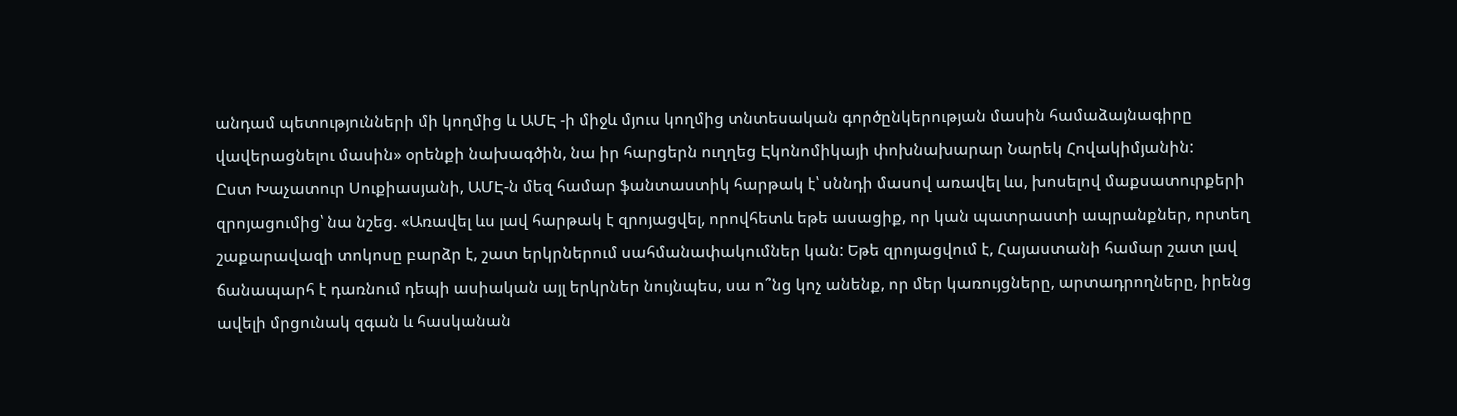անդամ պետությունների մի կողմից և ԱՄԷ -ի միջև մյուս կողմից տնտեսական գործընկերության մասին համաձայնագիրը վավերացնելու մասին» օրենքի նախագծին, նա իր հարցերն ուղղեց Էկոնոմիկայի փոխնախարար Նարեկ Հովակիմյանին:
Ըստ Խաչատուր Սուքիասյանի, ԱՄԷ-ն մեզ համար ֆանտաստիկ հարթակ է՝ սննդի մասով առավել ևս, խոսելով մաքսատուրքերի զրոյացումից՝ նա նշեց. «Առավել ևս լավ հարթակ է զրոյացվել, որովհետև եթե ասացիք, որ կան պատրաստի ապրանքներ, որտեղ շաքարավազի տոկոսը բարձր է, շատ երկրներում սահմանափակումներ կան: Եթե զրոյացվում է, Հայաստանի համար շատ լավ ճանապարհ է դառնում դեպի ասիական այլ երկրներ նույնպես, սա ո՞նց կոչ անենք, որ մեր կառույցները, արտադրողները, իրենց ավելի մրցունակ զգան և հասկանան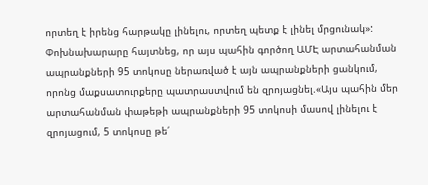որտեղ է իրենց հարթակը լինելու, որտեղ պետք է լինել մրցունակ»:
Փոխնախարարը հայտնեց, որ այս պահին գործող ԱՄԷ արտահանման ապրանքների 95 տոկոսը ներառված է այն ապրանքների ցանկում, որոնց մաքսատուրքերը պատրաստվում են զրոյացնել.«Այս պահին մեր արտահանման փաթեթի ապրանքների 95 տոկոսի մասով լինելու է զրոյացում, 5 տոկոսը թե՛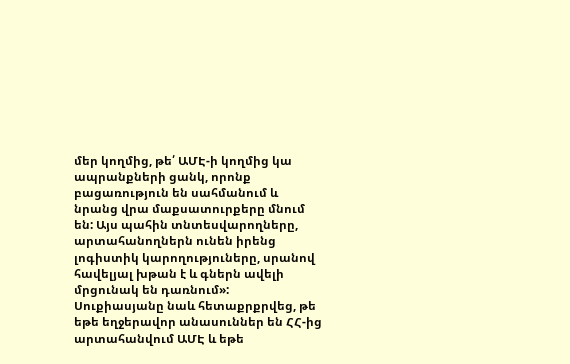մեր կողմից, թե՛ ԱՄԷ-ի կողմից կա ապրանքների ցանկ, որոնք բացառություն են սահմանում և նրանց վրա մաքսատուրքերը մնում են: Այս պահին տնտեսվարողները, արտահանողներն ունեն իրենց լոգիստիկ կարողություները, սրանով հավելյալ խթան է և գներն ավելի մրցունակ են դառնում»:
Սուքիասյանը նաև հետաքրքրվեց, թե եթե եղջերավոր անասուններ են ՀՀ-ից արտահանվում ԱՄԷ և եթե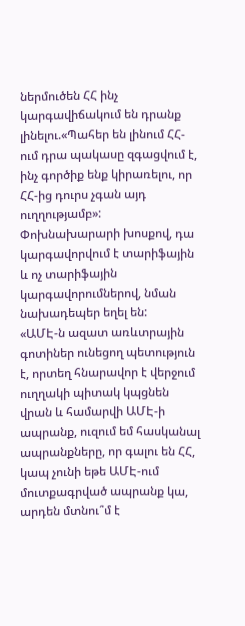ներմուծեն ՀՀ ինչ կարգավիճակում են դրանք լինելու.«Պահեր են լինում ՀՀ-ում դրա պակասը զգացվում է, ինչ գործիք ենք կիրառելու, որ ՀՀ-ից դուրս չգան այդ ուղղությամբ»:
Փոխնախարարի խոսքով, դա կարգավորվում է տարիֆային և ոչ տարիֆային կարգավորումներով, նման նախադեպեր եղել են:
«ԱՄԷ-ն ազատ առևտրային գոտիներ ունեցող պետություն է, որտեղ հնարավոր է վերջում ուղղակի պիտակ կպցնեն վրան և համարվի ԱՄԷ-ի ապրանք, ուզում եմ հասկանալ ապրանքները, որ գալու են ՀՀ, կապ չունի եթե ԱՄԷ-ում մուտքագրված ապրանք կա, արդեն մտնու՞մ է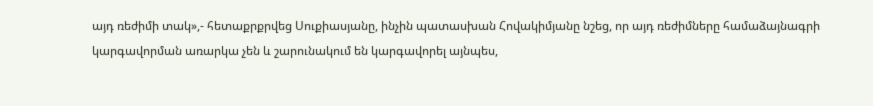այդ ռեժիմի տակ»,- հետաքրքրվեց Սուքիասյանը, ինչին պատասխան Հովակիմյանը նշեց, որ այդ ռեժիմները համաձայնագրի կարգավորման առարկա չեն և շարունակում են կարգավորել այնպես,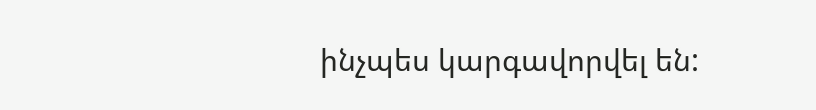ինչպես կարգավորվել են: